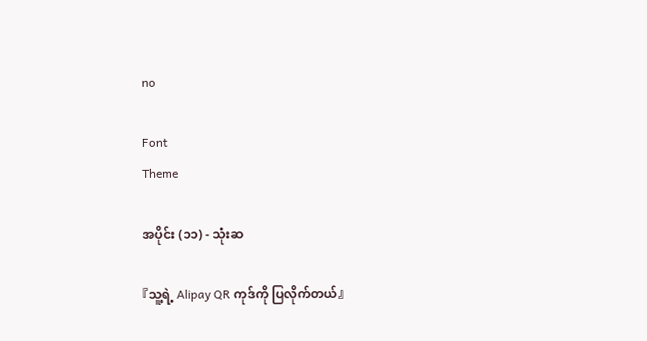no

Font
Theme

အပိုင်း (၁၁) - သုံးဆ

『သူ့ရဲ့ Alipay QR ကုဒ်ကို ပြလိုက်တယ်』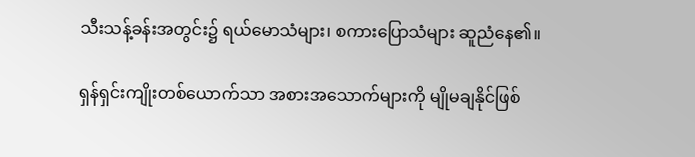သီးသန့်ခန်းအတွင်း၌ ရယ်မောသံများ၊ စကားပြောသံများ ဆူညံနေ၏။

ရှန်ရှင်းကျိုးတစ်ယောက်သာ အစားအသောက်များကို မျိုမချနိုင်ဖြစ်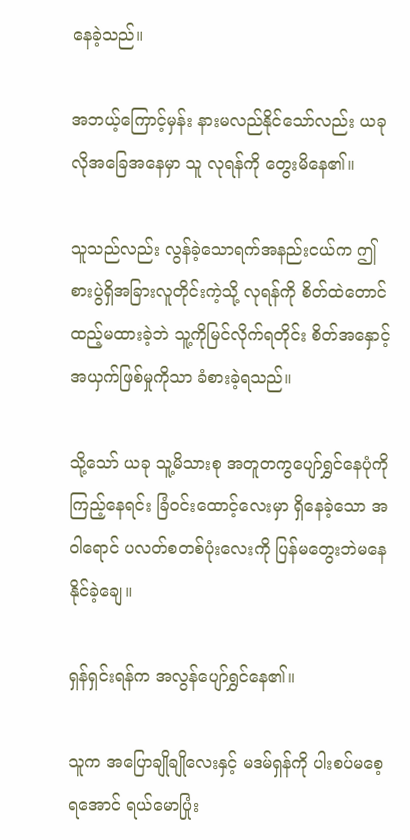နေခဲ့သည်။

အဘယ့်ကြောင့်မှန်း နားမလည်နိုင်သော်လည်း ယခုလိုအခြေအနေမှာ သူ လုရန်ကို တွေးမိနေ၏။

သူသည်လည်း လွန်ခဲ့သောရက်အနည်းငယ်က ဤစားပွဲရှိအခြားလူတိုင်းကဲ့သို့ လုရန်ကို စိတ်ထဲတောင်ထည့်မထားခဲ့ဘဲ သူ့ကိုမြင်လိုက်ရတိုင်း စိတ်အနှောင့်အယှက်ဖြစ်မှုကိုသာ ခံစားခဲ့ရသည်။

သို့သော် ယခု သူ့မိသားစု အတူတကွပျော်ရွှင်နေပုံကို ကြည့်နေရင်း ခြံဝင်းထောင့်လေးမှာ ရှိနေခဲ့သော အဝါရောင် ပလတ်စတစ်ပုံးလေးကို ပြန်မတွေးဘဲမနေနိုင်ခဲ့ချေ။

ရှန်ရှင်းရန်က အလွန်ပျော်ရွှင်နေ၏။

သူက အပြောချိုချိုလေးနှင့် မဒမ်ရှန်ကို ပါးစပ်မစေ့ရအောင် ရယ်မောပြုံး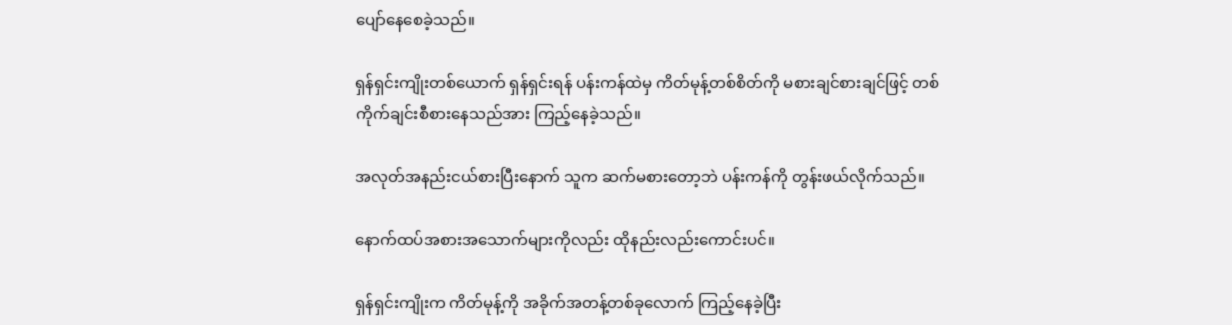ပျော်နေစေခဲ့သည်။

ရှန်ရှင်းကျိုးတစ်ယောက် ရှန်ရှင်းရန် ပန်းကန်ထဲမှ ကိတ်မုန့်တစ်စိတ်ကို မစားချင်စားချင်ဖြင့် တစ်ကိုက်ချင်းစီစားနေသည်အား ကြည့်နေခဲ့သည်။

အလုတ်အနည်းငယ်စားပြီးနောက် သူက ဆက်မစားတော့ဘဲ ပန်းကန်ကို တွန်းဖယ်လိုက်သည်။

နောက်ထပ်အစားအသောက်များကိုလည်း ထိုနည်းလည်းကောင်းပင်။

ရှန်ရှင်းကျိုးက ကိတ်မုန့်ကို အခိုက်အတန့်တစ်ခုလောက် ကြည့်နေခဲ့ပြီး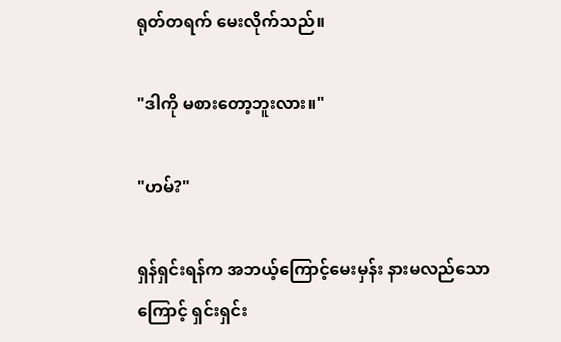ရုတ်တရက် မေးလိုက်သည်။

"ဒါကို မစားတော့ဘူးလား။"

"ဟမ်?"

ရှန်ရှင်းရန်က အဘယ့်ကြောင့်မေးမှန်း နားမလည်သောကြောင့် ရှင်းရှင်း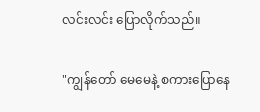လင်းလင်း ပြောလိုက်သည်။

"ကျွန်တော် မေမေနဲ့ စကားပြောနေ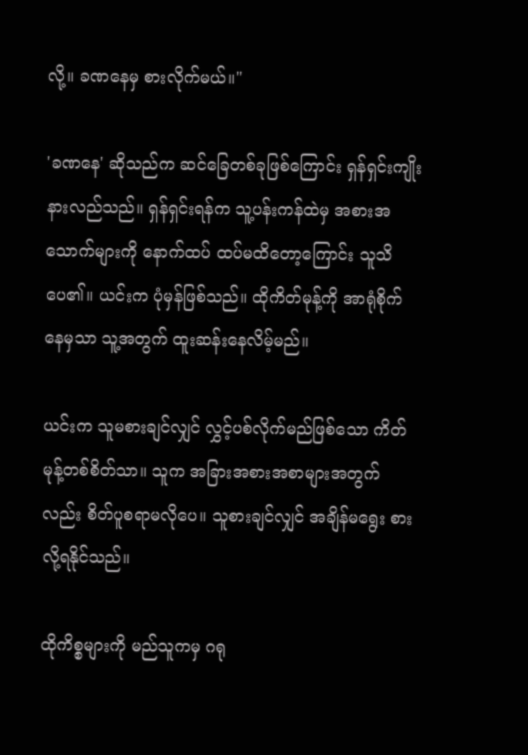လို့။ ခဏနေမှ စားလိုက်မယ်။"

'ခဏနေ' ဆိုသည်က ဆင်ခြေတစ်ခုဖြစ်ကြောင်း ရှန်ရှင်းကျိုး နားလည်သည်။ ရှန်ရှင်းရန်က သူ့ပန်းကန်ထဲမှ အစားအသောက်များကို နောက်ထပ် ထပ်မထိတော့ကြောင်း သူသိပေ၏။ ယင်းက ပုံမှန်ဖြစ်သည်။ ထိုကိတ်မုန့်ကို အာရုံစိုက်နေမှသာ သူ့အတွက် ထူးဆန်းနေလိမ့်မည်။

ယင်းက သူမစားချင်လျှင် လွှင့်ပစ်လိုက်မည်ဖြစ်သော ကိတ်မုန့်တစ်စိတ်သာ။ သူက အခြားအစားအစာများအတွက်လည်း စိတ်ပူစရာမလိုပေ။ သူစားချင်လျှင် အချိန်မရွေး စားလို့ရနိုင်သည်။

ထိုကိစ္စများကို မည်သူကမှ ဂရု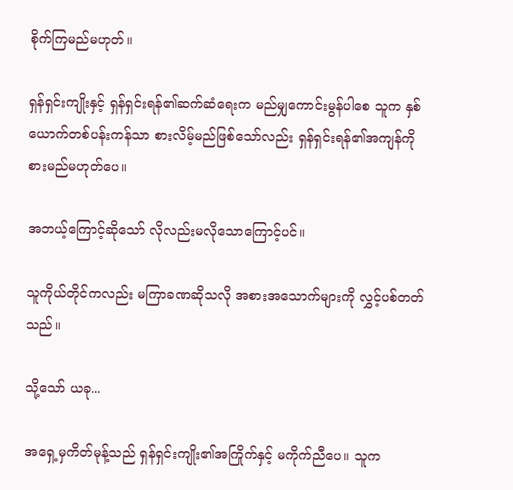စိုက်ကြမည်မဟုတ်။

ရှန်ရှင်းကျိုးနှင့် ရှန်ရှင်းရန်၏ဆက်ဆံရေးက မည်မျှကောင်းမွန်ပါစေ သူက နှစ်ယောက်တစ်ပန်းကန်သာ စားလိမ့်မည်ဖြစ်သော်လည်း ရှန်ရှင်းရန်၏အကျန်ကို စားမည်မဟုတ်ပေ။

အဘယ့်ကြောင့်ဆိုသော် လိုလည်းမလိုသောကြောင့်ပင်။

သူကိုယ်တိုင်ကလည်း မကြာခဏဆိုသလို အစားအသောက်များကို လွှင့်ပစ်တတ်သည်။

သို့သော် ယခု...

အရှေ့မှကိတ်မုန့်သည် ရှန်ရှင်းကျိုး၏အကြိုက်နှင့် မကိုက်ညီပေ။ သူက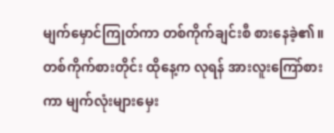မျက်မှောင်ကြုတ်ကာ တစ်ကိုက်ချင်းစီ စားနေခဲ့၏။ တစ်ကိုက်စားတိုင်း ထိုနေ့က လုရန် အားလူးကြော်စားကာ မျက်လုံးများမှေး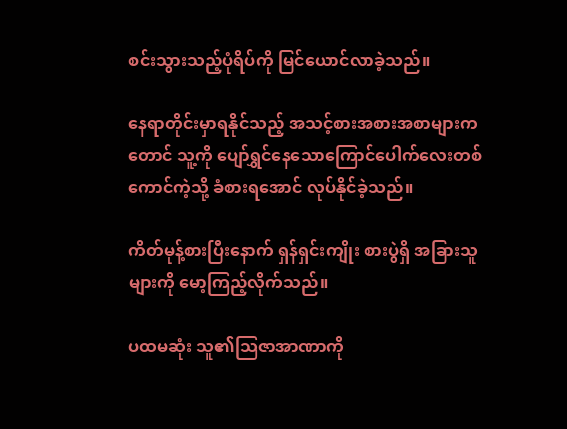စင်းသွားသည့်ပုံရိပ်ကို မြင်ယောင်လာခဲ့သည်။

နေရာတိုင်းမှာရနိုင်သည့် အသင့်စားအစားအစာများကတောင် သူ့ကို ပျော်ရွှင်နေသောကြောင်ပေါက်လေးတစ်ကောင်ကဲ့သို့ ခံစားရအောင် လုပ်နိုင်ခဲ့သည်။

ကိတ်မုန့်စားပြီးနောက် ရှန်ရှင်းကျိုး စားပွဲရှိ အခြားသူများကို မော့ကြည့်လိုက်သည်။

ပထမဆုံး သူ၏သြဇာအာဏာကို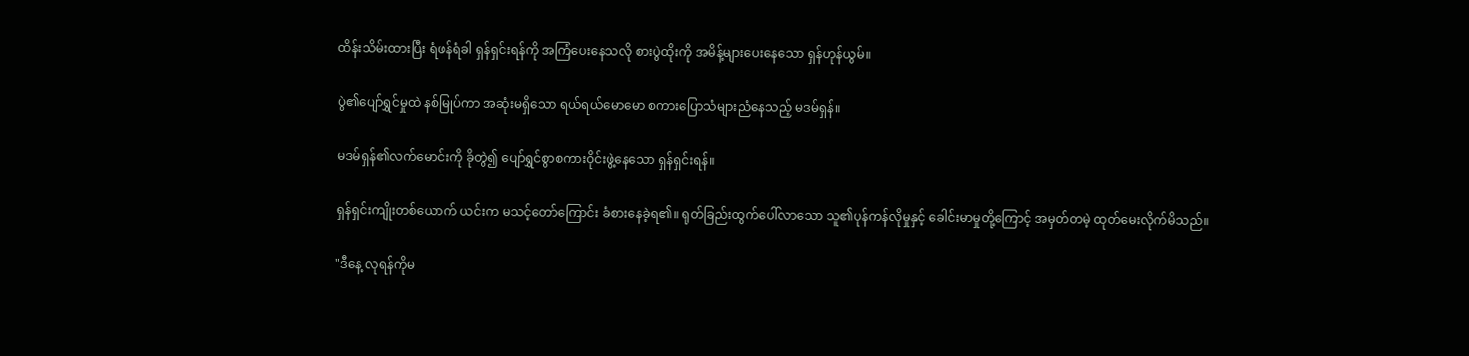ထိန်းသိမ်းထားပြီး ရံဖန်ရံခါ ရှန်ရှင်းရန်ကို အကြံပေးနေသလို စားပွဲထိုးကို အမိန့်များပေးနေသော ရှန်ဟုန်ယွမ်။

ပွဲ၏ပျော်ရွှင်မှုထဲ နစ်မြုပ်ကာ အဆုံးမရှိသော ရယ်ရယ်မောမော စကားပြောသံများညံနေသည့် မဒမ်ရှန်။

မဒမ်ရှန်၏လက်မောင်းကို ခိုတွဲ၍ ပျော်ရွှင်စွာစကားဝိုင်းဖွဲ့နေသော ရှန်ရှင်းရန်။

ရှန်ရှင်းကျိုးတစ်ယောက် ယင်းက မသင့်တော်ကြောင်း ခံစားနေခဲ့ရ၏။ ရုတ်ခြည်းထွက်ပေါ်လာသော သူ၏ပုန်ကန်လိုမှုနှင့် ခေါင်းမာမှုတို့ကြောင့် အမှတ်တမဲ့ ထုတ်မေးလိုက်မိသည်။

"ဒီနေ့ လုရန်ကိုမ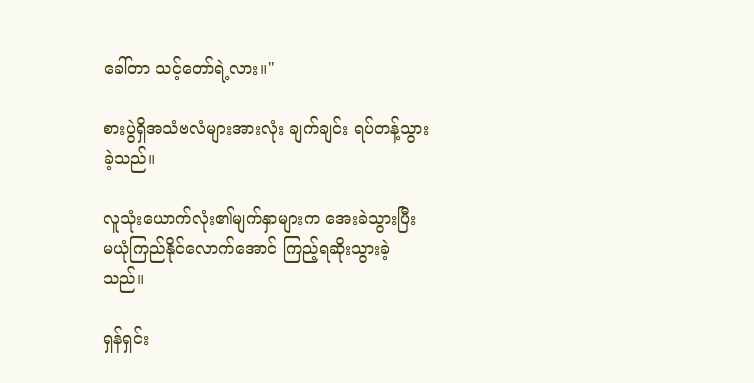ခေါ်တာ သင့်တော်ရဲ့လား။"

စားပွဲရှိအသံဗလံများအားလုံး ချက်ချင်း ရပ်တန့်သွားခဲ့သည်။

လူသုံးယောက်လုံး၏မျက်နှာများက အေးခဲသွားပြီး မယုံကြည်နိုင်လောက်အောင် ကြည့်ရဆိုးသွားခဲ့သည်။

ရှန်ရှင်း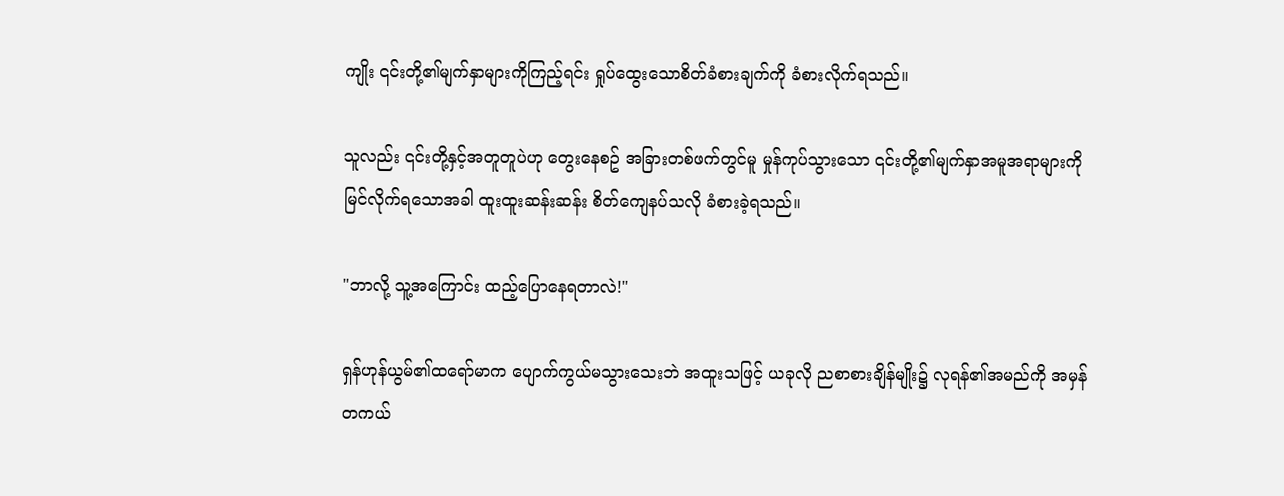ကျိုး ၎င်းတို့၏မျက်နှာများကိုကြည့်ရင်း ရှုပ်ထွေးသောစိတ်ခံစားချက်ကို ခံစားလိုက်ရသည်။

သူလည်း ၎င်းတို့နှင့်အတူတူပဲဟု တွေးနေစဥ် အခြားတစ်ဖက်တွင်မူ မှုန်ကုပ်သွားသော ၎င်းတို့၏မျက်နှာအမူအရာများကို မြင်လိုက်ရသောအခါ ထူးထူးဆန်းဆန်း စိတ်ကျေနပ်သလို ခံစားခဲ့ရသည်။

"ဘာလို့ သူ့အကြောင်း ထည့်ပြောနေရတာလဲ!"

ရှန်ဟုန်ယွမ်၏ထရော်မာက ပျောက်ကွယ်မသွားသေးဘဲ အထူးသဖြင့် ယခုလို ညစာစားချိန်မျိုး၌ လုရန်၏အမည်ကို အမှန်တကယ်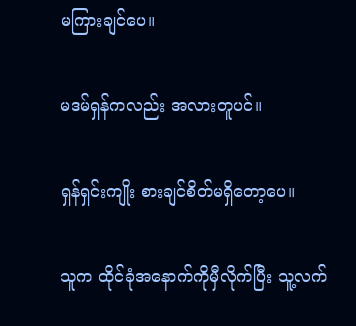မကြားချင်ပေ။

မဒမ်ရှန်ကလည်း အလားတူပင်။

ရှန်ရှင်းကျိုး စားချင်စိတ်မရှိတော့ပေ။

သူက ထိုင်ခုံအနောက်ကိုမှီလိုက်ပြီး သူ့လက်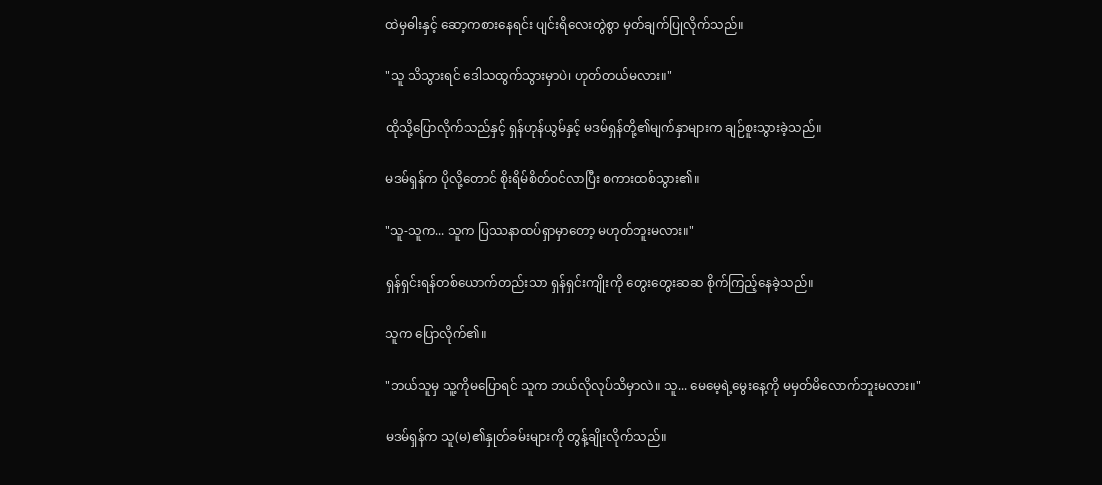ထဲမှဓါးနှင့် ဆော့ကစားနေရင်း ပျင်းရိလေးတွဲစွာ မှတ်ချက်ပြုလိုက်သည်။

"သူ သိသွားရင် ဒေါသထွက်သွားမှာပဲ၊ ဟုတ်တယ်မလား။"

ထိုသို့ပြောလိုက်သည်နှင့် ရှန်ဟုန်ယွမ်နှင့် မဒမ်ရှန်တို့၏မျက်နှာများက ချဉ်စူးသွားခဲ့သည်။

မဒမ်ရှန်က ပိုလို့တောင် စိုးရိမ်စိတ်ဝင်လာပြီး စကားထစ်သွား၏။

"သူ-သူက... သူက ပြဿနာထပ်ရှာမှာတော့ မဟုတ်ဘူးမလား။"

ရှန်ရှင်းရန်တစ်ယောက်တည်းသာ ရှန်ရှင်းကျိုးကို တွေးတွေးဆဆ စိုက်ကြည့်နေခဲ့သည်။

သူက ပြောလိုက်၏။

"ဘယ်သူမှ သူ့ကိုမပြောရင် သူက ဘယ်လိုလုပ်သိမှာလဲ။ သူ... မေမေ့ရဲ့မွေးနေ့ကို မမှတ်မိလောက်ဘူးမလား။"

မဒမ်ရှန်က သူ(မ)၏နှုတ်ခမ်းများကို တွန့်ချိုးလိုက်သည်။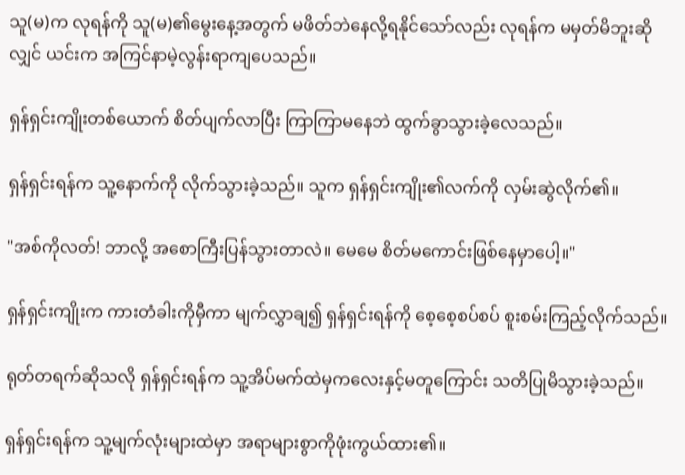သူ(မ)က လုရန်ကို သူ(မ)၏မွေးနေ့အတွက် မဖိတ်ဘဲနေလို့ရနိုင်သော်လည်း လုရန်က မမှတ်မိဘူးဆိုလျှင် ယင်းက အကြင်နာမဲ့လွန်းရာကျပေသည်။

ရှန်ရှင်းကျိုးတစ်ယောက် စိတ်ပျက်လာပြီး ကြာကြာမနေဘဲ ထွက်ခွာသွားခဲ့လေသည်။

ရှန်ရှင်းရန်က သူ့နောက်ကို လိုက်သွားခဲ့သည်။ သူက ရှန်ရှင်းကျိုး၏လက်ကို လှမ်းဆွဲလိုက်၏။

"အစ်ကိုလတ်! ဘာလို့ အစောကြီးပြန်သွားတာလဲ။ မေမေ စိတ်မကောင်းဖြစ်နေမှာပေါ့။"

ရှန်ရှင်းကျိုးက ကားတံခါးကိုမှီကာ မျက်လွှာချ၍ ရှန်ရှင်းရန်ကို စေ့စေ့စပ်စပ် စူးစမ်းကြည့်လိုက်သည်။

ရုတ်တရက်ဆိုသလို ရှန်ရှင်းရန်က သူ့အိပ်မက်ထဲမှကလေးနှင့်မတူကြောင်း သတိပြုမိသွားခဲ့သည်။

ရှန်ရှင်းရန်က သူ့မျက်လုံးများထဲမှာ အရာများစွာကိုဖုံးကွယ်ထား၏။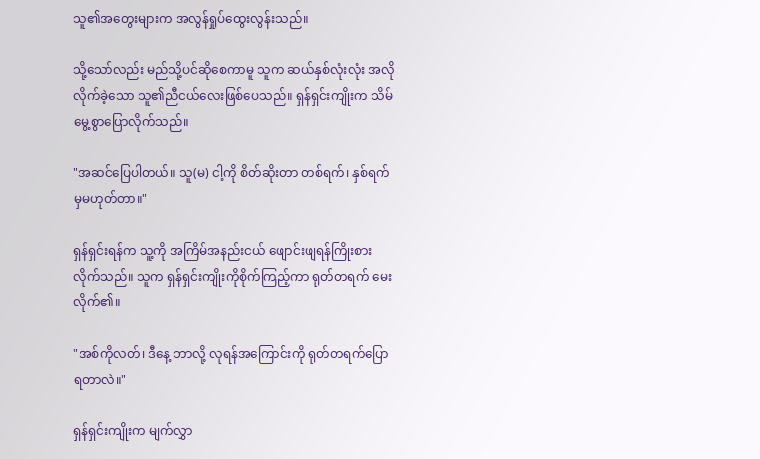သူ၏အတွေးများက အလွန်ရှုပ်ထွေးလွန်းသည်။

သို့သော်လည်း မည်သို့ပင်ဆိုစေကာမူ သူက ဆယ်နှစ်လုံးလုံး အလိုလိုက်ခဲ့သော သူ၏ညီငယ်လေးဖြစ်ပေသည်။ ရှန်ရှင်းကျိုးက သိမ်မွေ့စွာပြောလိုက်သည်။

"အဆင်ပြေပါတယ်။ သူ(မ) ငါ့ကို စိတ်ဆိုးတာ တစ်ရက်၊ နှစ်ရက်မှမဟုတ်တာ။"

ရှန်ရှင်းရန်က သူ့ကို အကြိမ်အနည်းငယ် ဖျောင်းဖျရန်ကြိုးစားလိုက်သည်။ သူက ရှန်ရှင်းကျိုးကိုစိုက်ကြည့်ကာ ရုတ်တရက် မေးလိုက်၏။

"အစ်ကိုလတ်၊ ဒီနေ့ ဘာလို့ လုရန်အကြောင်းကို ရုတ်တရက်ပြောရတာလဲ။"

ရှန်ရှင်းကျိုးက မျက်လွှာ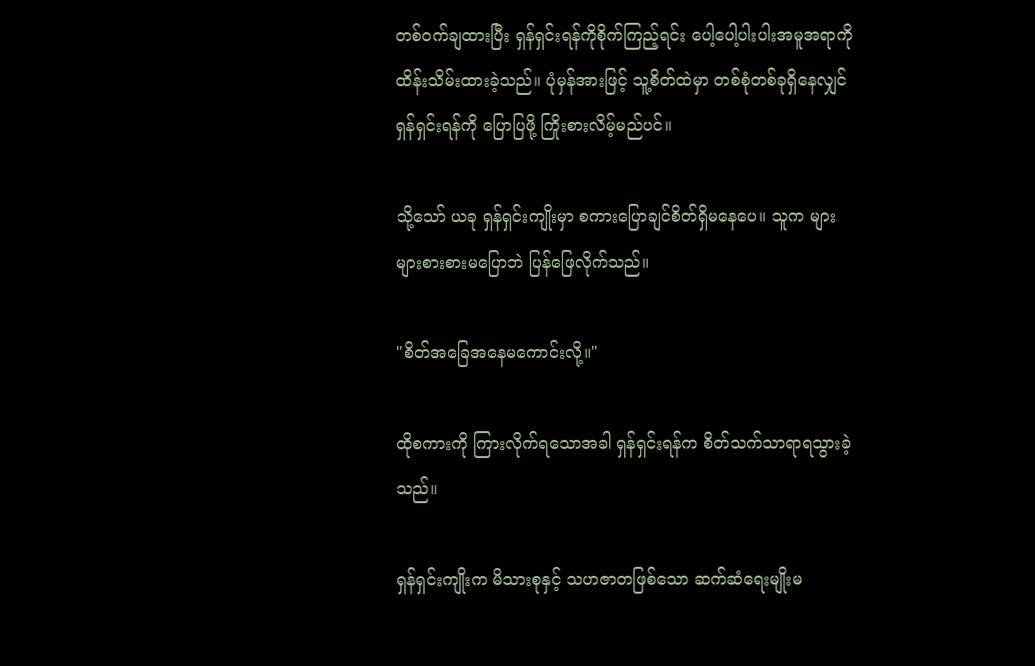တစ်ဝက်ချထားပြီး ရှန်ရှင်းရန်ကိုစိုက်ကြည့်ရင်း ပေါ့ပေါ့ပါးပါးအမူအရာကို ထိန်းသိမ်းထားခဲ့သည်။ ပုံမှန်အားဖြင့် သူ့စိတ်ထဲမှာ တစ်စုံတစ်ခုရှိနေလျှင် ရှန်ရှင်းရန်ကို ပြောပြဖို့ ကြိုးစားလိမ့်မည်ပင်။

သို့သော် ယခု ရှန်ရှင်းကျိုးမှာ စကားပြောချင်စိတ်ရှိမနေပေ။ သူက များများစားစားမပြောဘဲ ပြန်ဖြေလိုက်သည်။

"စိတ်အခြေအနေမကောင်းလို့။"

ထိုစကားကို ကြားလိုက်ရသောအခါ ရှန်ရှင်းရန်က စိတ်သက်သာရာရသွားခဲ့သည်။

ရှန်ရှင်းကျိုးက မိသားစုနှင့် သဟဇာတဖြစ်သော ဆက်ဆံရေးမျိုးမ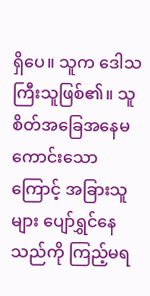ရှိပေ။ သူက ဒေါသကြီးသူဖြစ်၏။ သူ စိတ်အခြေအနေမကောင်းသောကြောင့် အခြားသူများ ပျော်ရွှင်နေသည်ကို ကြည့်မရ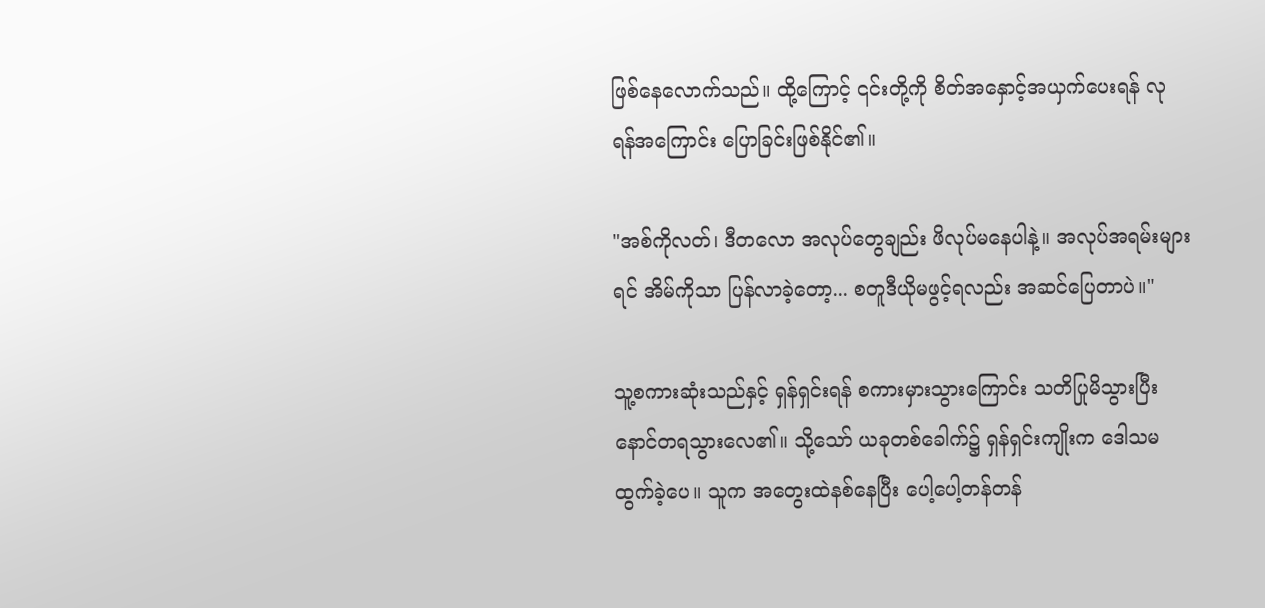ဖြစ်နေလောက်သည်။ ထို့ကြောင့် ၎င်းတို့ကို စိတ်အနှောင့်အယှက်ပေးရန် လုရန်အကြောင်း ပြောခြင်းဖြစ်နိုင်၏။

"အစ်ကိုလတ်၊ ဒီတလော အလုပ်တွေချည်း ဖိလုပ်မနေပါနဲ့။ အလုပ်အရမ်းများရင် အိမ်ကိုသာ ပြန်လာခဲ့တော့... စတူဒီယိုမဖွင့်ရလည်း အဆင်ပြေတာပဲ။"

သူ့စကားဆုံးသည်နှင့် ရှန်ရှင်းရန် စကားမှားသွားကြောင်း သတိပြုမိသွားပြီး နောင်တရသွားလေ၏။ သို့သော် ယခုတစ်ခေါက်၌ ရှန်ရှင်းကျိုးက ဒေါသမထွက်ခဲ့ပေ။ သူက အတွေးထဲနစ်နေပြီး ပေါ့ပေါ့တန်တန်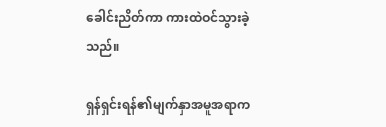ခေါင်းညိတ်ကာ ကားထဲဝင်သွားခဲ့သည်။

ရှန်ရှင်းရန်၏မျက်နှာအမူအရာက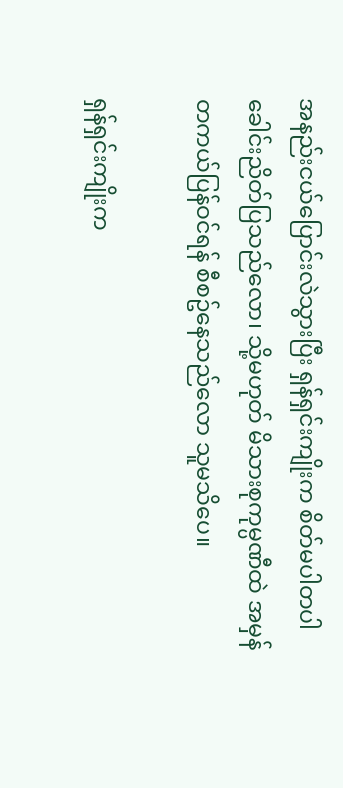အနည်းငယ်ပြောင်းလဲသွားပြီး ရှန်ရှင်းကျိုးက စိတ်မပါတပါ ခေါင်းညိတ်ပြသည်လော၊ သို့မဟုတ် မိသားစုကုမ္ပဏီထဲ အမှန်တကယ်ပြန်ဝင်ရန် စီစဥ်နေသည်လော သူမသိပေ။

ရှန်ရှင်းကျိုးက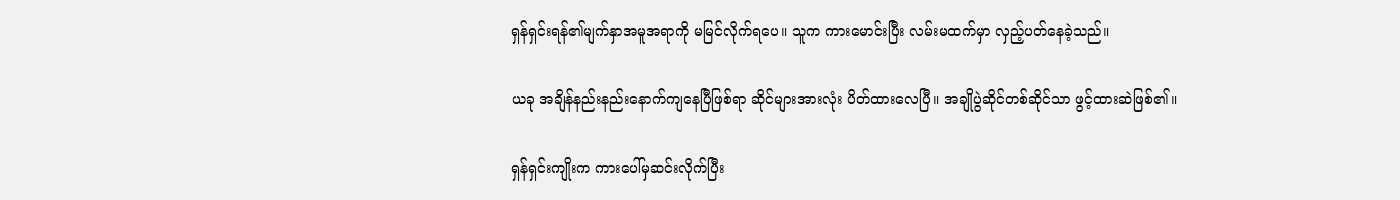ရှန်ရှင်းရန်၏မျက်နှာအမူအရာကို မမြင်လိုက်ရပေ။ သူက ကားမောင်းပြီး လမ်းမထက်မှာ လှည့်ပတ်နေခဲ့သည်။

ယခု အချိန်နည်းနည်းနောက်ကျနေပြီဖြစ်ရာ ဆိုင်များအားလုံး ပိတ်ထားလေပြီ။ အချိုပွဲဆိုင်တစ်ဆိုင်သာ ဖွင့်ထားဆဲဖြစ်၏။

ရှန်ရှင်းကျိုးက ကားပေါ်မှဆင်းလိုက်ပြီး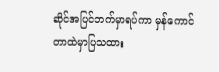ဆိုင်အပြင်ဘက်မှာရပ်ကာ မှန်ကောင်တာထဲမှာပြသထား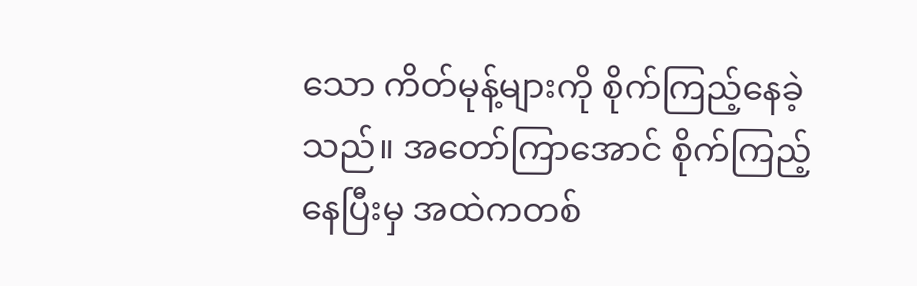သော ကိတ်မုန့်များကို စိုက်ကြည့်နေခဲ့သည်။ အတော်ကြာအောင် စိုက်ကြည့်နေပြီးမှ အထဲကတစ်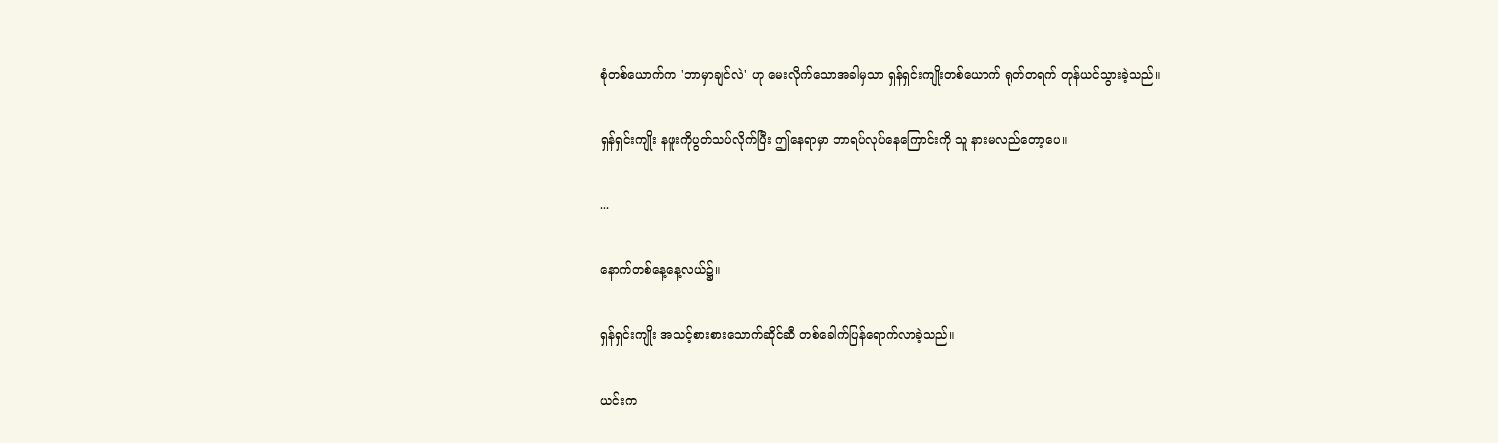စုံတစ်ယောက်က 'ဘာမှာချင်လဲ' ဟု မေးလိုက်သောအခါမှသာ ရှန်ရှင်းကျိုးတစ်ယောက် ရုတ်တရက် တုန်ယင်သွားခဲ့သည်။

ရှန်ရှင်းကျိုး နဖူးကိုပွတ်သပ်လိုက်ပြီး ဤနေရာမှာ ဘာရပ်လုပ်နေကြောင်းကို သူ နားမလည်တော့ပေ။

...

နောက်တစ်နေ့နေ့လယ်၌။

ရှန်ရှင်းကျိုး အသင့်စားစားသောက်ဆိုင်ဆီ တစ်ခေါက်ပြန်ရောက်လာခဲ့သည်။

ယင်းက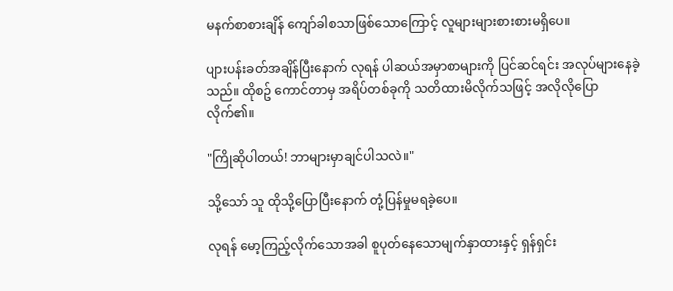မနက်စာစားချိန် ကျော်ခါစသာဖြစ်သောကြောင့် လူများများစားစားမရှိပေ။

ပျားပန်းခတ်အချိန်ပြီးနောက် လုရန် ပါဆယ်အမှာစာများကို ပြင်ဆင်ရင်း အလုပ်များနေခဲ့သည်။ ထိုစဥ် ကောင်တာမှ အရိပ်တစ်ခုကို သတိထားမိလိုက်သဖြင့် အလိုလိုပြောလိုက်၏။

"ကြိုဆိုပါတယ်! ဘာများမှာချင်ပါသလဲ။"

သို့သော် သူ ထိုသို့ပြောပြီးနောက် တုံ့ပြန်မှုမရခဲ့ပေ။

လုရန် မော့ကြည့်လိုက်သောအခါ စူပုတ်နေသောမျက်နှာထားနှင့် ရှန်ရှင်း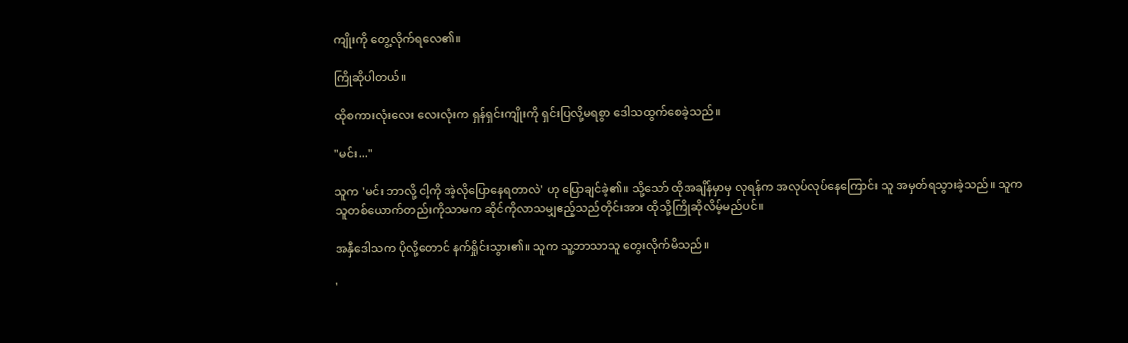ကျိုးကို တွေ့လိုက်ရလေ၏။

ကြိုဆိုပါတယ်။

ထိုစကားလုံးလေး လေးလုံးက ရှန်ရှင်းကျိုးကို ရှင်းပြလို့မရစွာ ဒေါသထွက်စေခဲ့သည်။

"မင်း..."

သူက 'မင်း ဘာလို့ ငါ့ကို အဲ့လိုပြောနေရတာလဲ' ဟု ပြောချင်ခဲ့၏။ သို့သော် ထိုအချိန်မှာမှ လုရန်က အလုပ်လုပ်နေကြောင်း သူ အမှတ်ရသွားခဲ့သည်။ သူက သူတစ်ယောက်တည်းကိုသာမက ဆိုင်ကိုလာသမျှဧည့်သည်တိုင်းအား ထိုသို့ကြိုဆိုလိမ့်မည်ပင်။

အနှီဒေါသက ပိုလို့တောင် နက်ရှိုင်းသွား၏။ သူက သူ့ဘာသာသူ တွေးလိုက်မိသည်။

'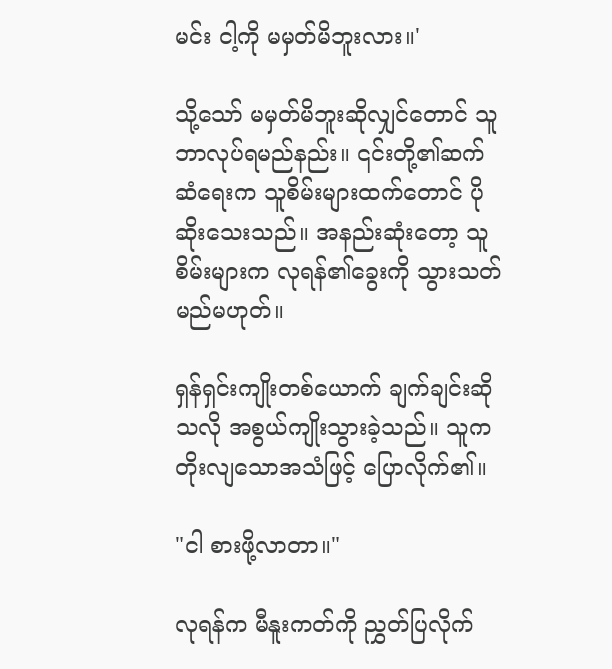မင်း ငါ့ကို မမှတ်မိဘူးလား။'

သို့သော် မမှတ်မိဘူးဆိုလျှင်တောင် သူ ဘာလုပ်ရမည်နည်း။ ၎င်းတို့၏ဆက်ဆံရေးက သူစိမ်းများထက်တောင် ပိုဆိုးသေးသည်။ အနည်းဆုံးတော့ သူစိမ်းများက လုရန်၏ခွေးကို သွားသတ်မည်မဟုတ်။

ရှန်ရှင်းကျိုးတစ်ယောက် ချက်ချင်းဆိုသလို အစွယ်ကျိုးသွားခဲ့သည်။ သူက တိုးလျသောအသံဖြင့် ပြောလိုက်၏။

"ငါ စားဖို့လာတာ။"

လုရန်က မီနူးကတ်ကို ညွှတ်ပြလိုက်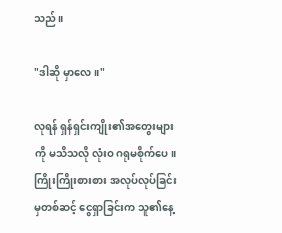သည်။

"ဒါဆို မှာလေ။"

လုရန် ရှန်ရှင်းကျိုး၏အတွေးများကို မသိသလို လုံးဝ ဂရုမစိုက်ပေ။ ကြိုးကြိုးစားစား အလုပ်လုပ်ခြင်းမှတစ်ဆင့် ငွေရှာခြင်းက သူ၏နေ့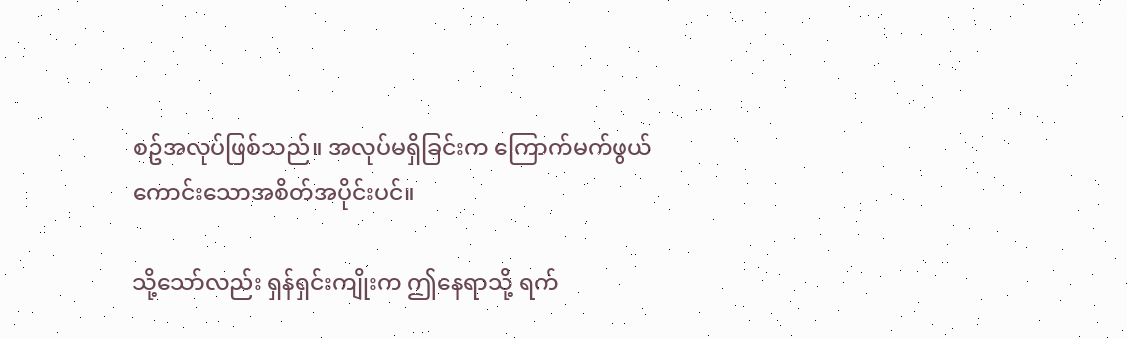စဥ်အလုပ်ဖြစ်သည်။ အလုပ်မရှိခြင်းက ကြောက်မက်ဖွယ်ကောင်းသောအစိတ်အပိုင်းပင်။

သို့သော်လည်း ရှန်ရှင်းကျိုးက ဤနေရာသို့ ရက်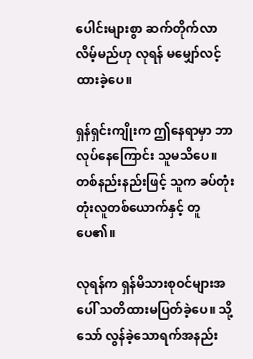ပေါင်းများစွာ ဆက်တိုက်လာလိမ့်မည်ဟု လုရန် မမျှော်လင့်ထားခဲ့ပေ။

ရှန်ရှင်းကျိုးက ဤနေရာမှာ ဘာလုပ်နေကြောင်း သူမသိပေ။ တစ်နည်းနည်းဖြင့် သူက ခပ်တုံးတုံးလူတစ်ယောက်နှင့် တူပေ၏။

လုရန်က ရှန်မိသားစုဝင်များအပေါ် သတိထားမပြတ်ခဲ့ပေ။ သို့သော် လွန်ခဲ့သောရက်အနည်း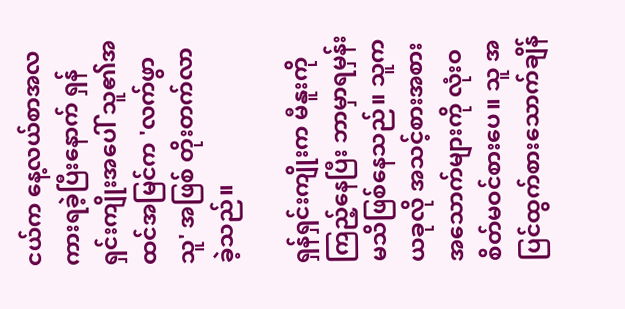ငယ်က နေ့လယ်စာအလကားရခဲ့ပြီးနောက် ရှန်ရှင်းကျိုးအပေါ် သူ၏အထင်အမြင်က 'လက်ဖွာသူ' အဖြစ် တိုးတက်လာခဲ့သည်။

ရှန်ရှင်းကျိုးက မီနူးကိုကြည့်နေပြီး ဘာမှာရမှန်းမသိဖြစ်နေသည်။ သူက ယခုလို အသင့်စားအစားအသောက်များကို လုံးဝစိတ်မဝင်စားပေ။ သူ အပြင်ထွက်စားသောက်ချိန်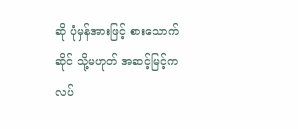ဆို ပုံမှန်အားဖြင့် စားသောက်ဆိုင် သို့မဟုတ် အဆင့်မြင့်ကလပ်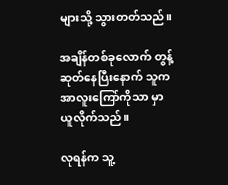များသို့ သွားတတ်သည်။

အချိန်တစ်ခုလောက် တွန့်ဆုတ်နေပြီးနောက် သူက အာလူးကြော်ကိုသာ မှာယူလိုက်သည်။

လုရန်က သူ့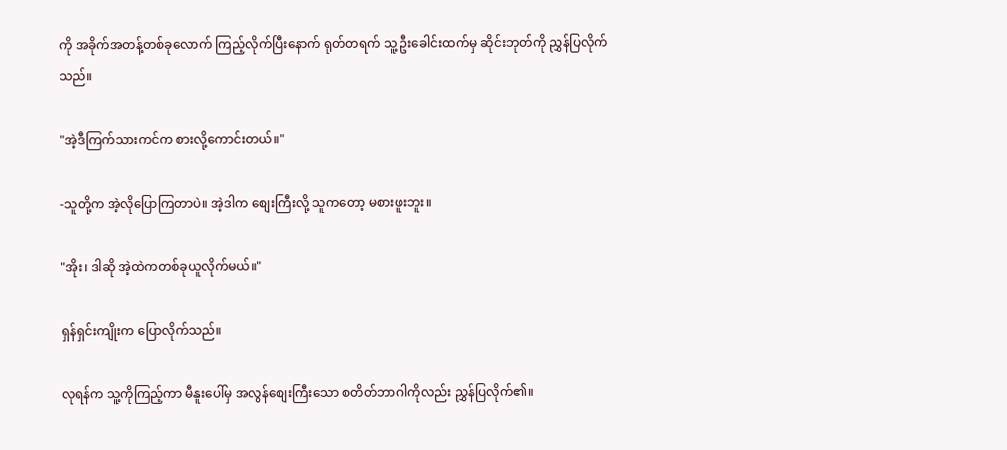ကို အခိုက်အတန့်တစ်ခုလောက် ကြည့်လိုက်ပြီးနောက် ရုတ်တရက် သူ့ဦးခေါင်းထက်မှ ဆိုင်းဘုတ်ကို ညွှန်ပြလိုက်သည်။

"အဲ့ဒီကြက်သားကင်က စားလို့ကောင်းတယ်။"

-သူတို့က အဲ့လိုပြောကြတာပဲ။ အဲ့ဒါက စျေးကြီးလို့ သူကတော့ မစားဖူးဘူး။

"အိုး၊ ဒါဆို အဲ့ထဲကတစ်ခုယူလိုက်မယ်။"

ရှန်ရှင်းကျိုးက ပြောလိုက်သည်။

လုရန်က သူ့ကိုကြည့်ကာ မီနူးပေါ်မှ အလွန်စျေးကြီးသော စတိတ်ဘာဂါကိုလည်း ညွှန်ပြလိုက်၏။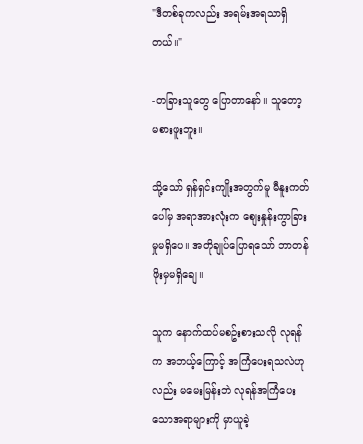"ဒီတစ်ခုကလည်း အရမ်းအရသာရှိတယ်။"

-တခြားသူတွေ ပြောတာနော်။ သူတော့ မစားဖူးဘူး။

သို့သော် ရှန်ရှင်းကျိုးအတွက်မူ မီနူးကတ်ပေါ်မှ အရာအားလုံးက စျေးနှုန်းကွာခြားမှုမရှိပေ။ အတိုချုပ်ပြောရသော် ဘာတန်ဖိုးမှမရှိချေ။

သူက နောက်ထပ်မစဥ်းစားသလို လုရန်က အဘယ့်ကြောင့် အကြံပေးရသလဲဟုလည်း မမေးမြန်းဘဲ လုရန်အကြံပေးသောအရာများကို မှာယူခဲ့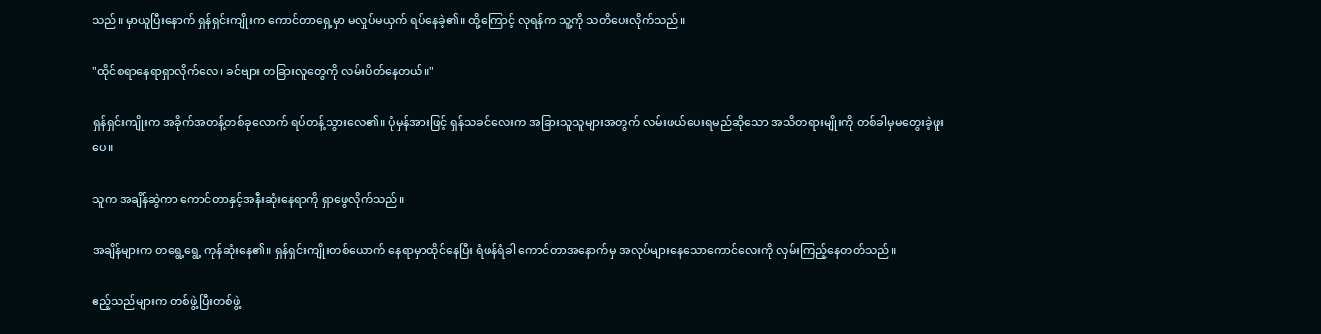သည်။ မှာယူပြီးနောက် ရှန်ရှင်းကျိုးက ကောင်တာရှေ့မှာ မလှုပ်မယှက် ရပ်နေခဲ့၏။ ထို့ကြောင့် လုရန်က သူ့ကို သတိပေးလိုက်သည်။

"ထိုင်စရာနေရာရှာလိုက်လေ၊ ခင်ဗျား တခြားလူတွေကို လမ်းပိတ်နေတယ်။"

ရှန်ရှင်းကျိုးက အခိုက်အတန့်တစ်ခုလောက် ရပ်တန့်သွားလေ၏။ ပုံမှန်အားဖြင့် ရှန်သခင်လေးက အခြားသူသူများအတွက် လမ်းဖယ်ပေးရမည်ဆိုသော အသိတရားမျိုးကို တစ်ခါမှမတွေးခဲ့ဖူးပေ။

သူက အချိန်ဆွဲကာ ကောင်တာနှင့်အနီးဆုံးနေရာကို ရှာဖွေလိုက်သည်။

အချိန်များက တရွေ့ရွေ့ ကုန်ဆုံးနေ၏။ ရှန်ရှင်းကျိုးတစ်ယောက် နေရာမှာထိုင်နေပြီး ရံဖန်ရံခါ ကောင်တာအနောက်မှ အလုပ်များနေသောကောင်လေးကို လှမ်းကြည့်နေတတ်သည်။

ဧည့်သည်များက တစ်ဖွဲ့ပြီးတစ်ဖွဲ့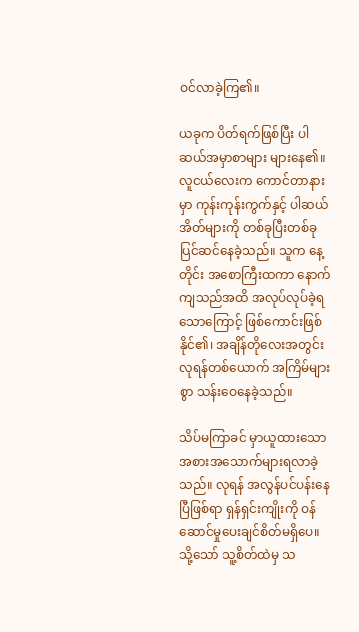ဝင်လာခဲ့ကြ၏။

ယခုက ပိတ်ရက်ဖြစ်ပြီး ပါဆယ်အမှာစာများ များနေ၏။ လူငယ်လေးက ကောင်တာနားမှာ ကုန်းကုန်းကွက်နှင့် ပါဆယ်အိတ်များကို တစ်ခုပြီးတစ်ခု ပြင်ဆင်နေခဲ့သည်။ သူက နေ့တိုင်း အစောကြီးထကာ နောက်ကျသည်အထိ အလုပ်လုပ်ခဲ့ရသောကြောင့် ဖြစ်ကောင်းဖြစ်နိုင်၏၊ အချိန်တိုလေးအတွင်း လုရန်တစ်ယောက် အကြိမ်များစွာ သန်းဝေနေခဲ့သည်။

သိပ်မကြာခင် မှာယူထားသော အစားအသောက်များရလာခဲ့သည်။ လုရန် အလွန်ပင်ပန်းနေပြီဖြစ်ရာ ရှန်ရှင်းကျိုးကို ဝန်ဆောင်မှုပေးချင်စိတ်မရှိပေ။ သို့သော် သူ့စိတ်ထဲမှ သ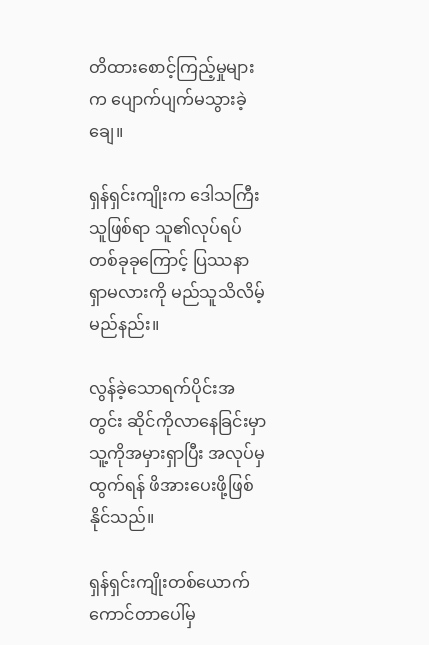တိထားစောင့်ကြည့်မှုများက ပျောက်ပျက်မသွားခဲ့ချေ။

ရှန်ရှင်းကျိုးက ဒေါသကြီးသူဖြစ်ရာ သူ၏လုပ်ရပ်တစ်ခုခုကြောင့် ပြဿနာရှာမလားကို မည်သူသိလိမ့်မည်နည်း။

လွန်ခဲ့သောရက်ပိုင်းအတွင်း ဆိုင်ကိုလာနေခြင်းမှာ သူ့ကိုအမှားရှာပြီး အလုပ်မှထွက်ရန် ဖိအားပေးဖို့ဖြစ်နိုင်သည်။

ရှန်ရှင်းကျိုးတစ်ယောက် ကောင်တာပေါ်မှ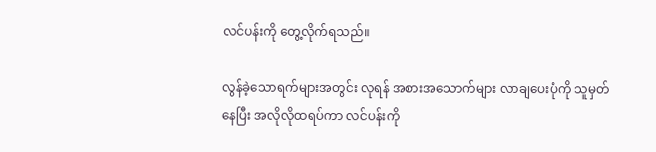လင်ပန်းကို တွေ့လိုက်ရသည်။

လွန်ခဲ့သောရက်များအတွင်း လုရန် အစားအသောက်များ လာချပေးပုံကို သူမှတ်နေပြီး အလိုလိုထရပ်ကာ လင်ပန်းကို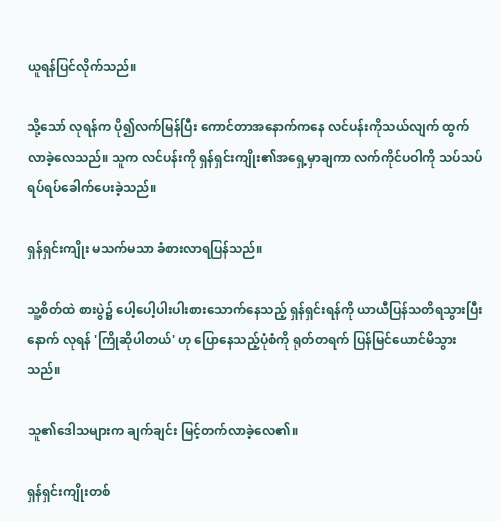ယူရန်ပြင်လိုက်သည်။

သို့သော် လုရန်က ပို၍လက်မြန်ပြီး ကောင်တာအနောက်ကနေ လင်ပန်းကိုသယ်လျက် ထွက်လာခဲ့လေသည်။ သူက လင်ပန်းကို ရှန်ရှင်းကျိုး၏အရှေ့မှာချကာ လက်ကိုင်ပဝါကို သပ်သပ်ရပ်ရပ်ခေါက်ပေးခဲ့သည်။

ရှန်ရှင်းကျိုး မသက်မသာ ခံစားလာရပြန်သည်။

သူ့စိတ်ထဲ စားပွဲ၌ ပေါ့ပေါ့ပါးပါးစားသောက်နေသည့် ရှန်ရှင်းရန်ကို ယာယီပြန်သတိရသွားပြီးနောက် လုရန် 'ကြိုဆိုပါတယ်' ဟု ပြောနေသည့်ပုံစံကို ရုတ်တရက် ပြန်မြင်ယောင်မိသွားသည်။

သူ၏ဒေါသများက ချက်ချင်း မြင့်တက်လာခဲ့လေ၏။

ရှန်ရှင်းကျိုးတစ်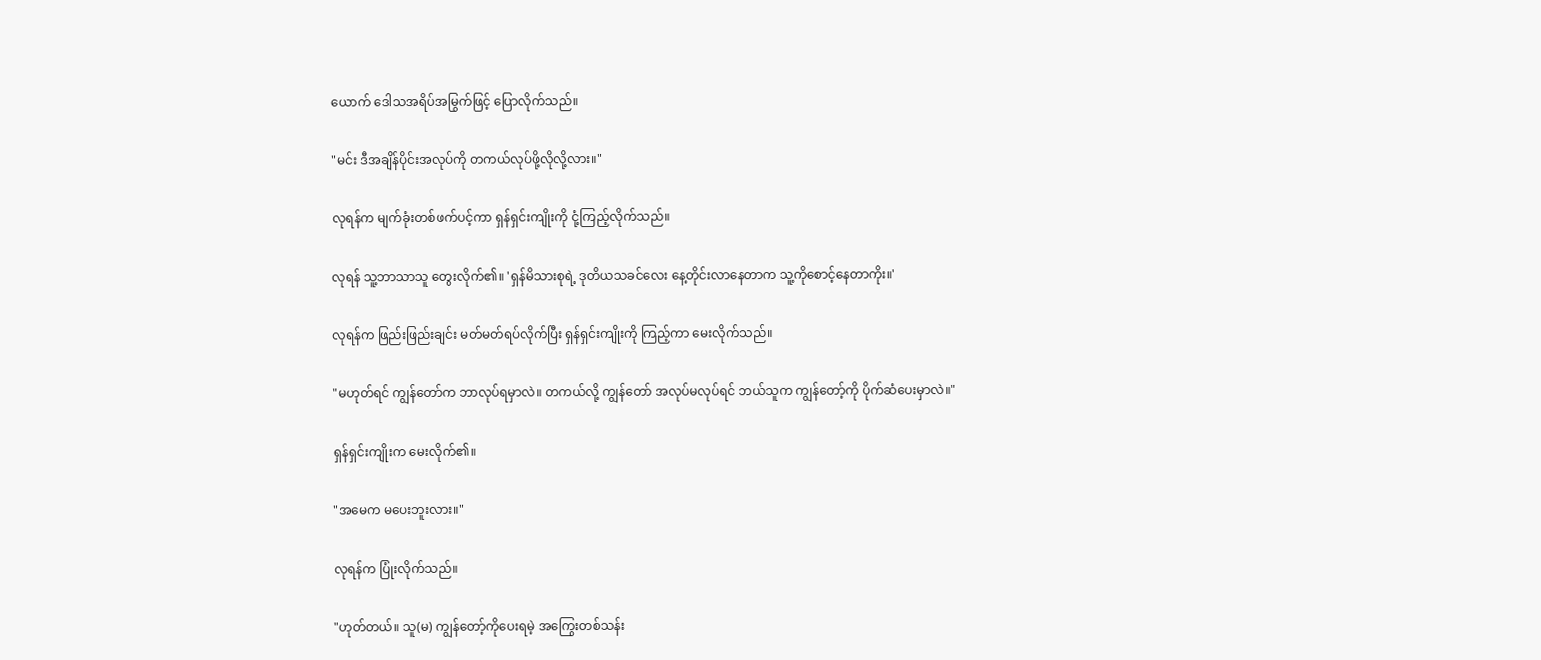ယောက် ဒေါသအရိပ်အမြွက်ဖြင့် ပြောလိုက်သည်။

"မင်း ဒီအချိန်ပိုင်းအလုပ်ကို တကယ်လုပ်ဖို့လိုလို့လား။"

လုရန်က မျက်ခုံးတစ်ဖက်ပင့်ကာ ရှန်ရှင်းကျိုးကို ငုံ့ကြည့်လိုက်သည်။

လုရန် သူ့ဘာသာသူ တွေးလိုက်၏။ 'ရှန်မိသားစုရဲ့ ဒုတိယသခင်လေး နေ့တိုင်းလာနေတာက သူ့ကိုစောင့်နေတာကိုး။'

လုရန်က ဖြည်းဖြည်းချင်း မတ်မတ်ရပ်လိုက်ပြီး ရှန်ရှင်းကျိုးကို ကြည့်ကာ မေးလိုက်သည်။

"မဟုတ်ရင် ကျွန်တော်က ဘာလုပ်ရမှာလဲ။ တကယ်လို့ ကျွန်တော် အလုပ်မလုပ်ရင် ဘယ်သူက ကျွန်တော့်ကို ပိုက်ဆံပေးမှာလဲ။"

ရှန်ရှင်းကျိုးက မေးလိုက်၏။

"အမေက မပေးဘူးလား။"

လုရန်က ပြုံးလိုက်သည်။

"ဟုတ်တယ်။ သူ(မ) ကျွန်တော့်ကိုပေးရမဲ့ အကြွေးတစ်သန်း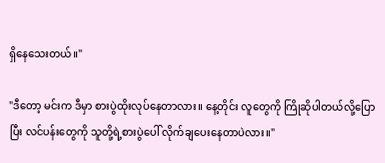ရှိနေသေးတယ်။"

"ဒီတော့ မင်းက ဒီမှာ စားပွဲထိုးလုပ်နေတာလား။ နေ့တိုင်း လူတွေကို ကြိုဆိုပါတယ်လို့ပြောပြီး လင်ပန်းတွေကို သူတို့ရဲ့စားပွဲပေါ် လိုက်ချပေးနေတာပဲလား။"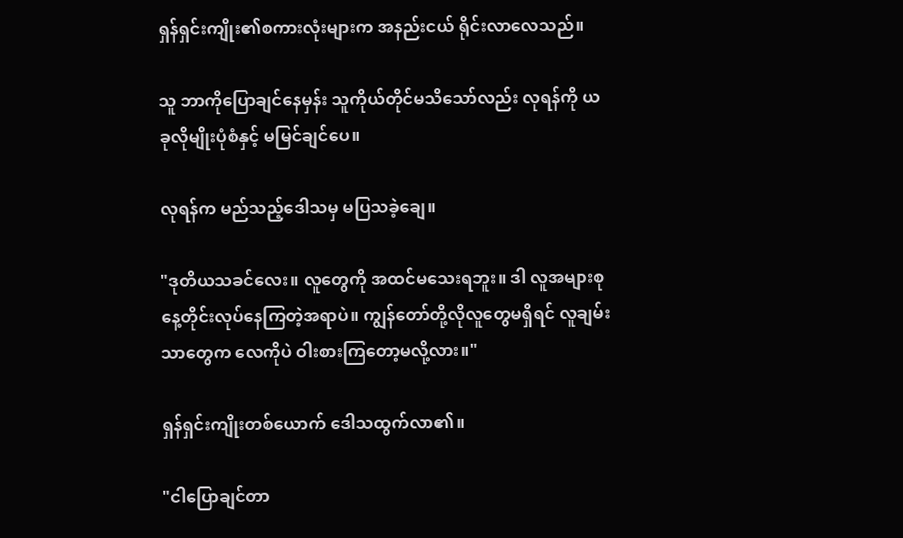ရှန်ရှင်းကျိုး၏စကားလုံးများက အနည်းငယ် ရိုင်းလာလေသည်။

သူ ဘာကိုပြောချင်နေမှန်း သူကိုယ်တိုင်မသိသော်လည်း လုရန်ကို ယခုလိုမျိုးပုံစံနှင့် မမြင်ချင်ပေ။

လုရန်က မည်သည့်ဒေါသမှ မပြသခဲ့ချေ။

"ဒုတိယသခင်လေး။ လူတွေကို အထင်မသေးရဘူး။ ဒါ လူအများစု နေ့တိုင်းလုပ်နေကြတဲ့အရာပဲ။ ကျွန်တော်တို့လိုလူတွေမရှိရင် လူချမ်းသာတွေက လေကိုပဲ ဝါးစားကြတော့မလို့လား။"

ရှန်ရှင်းကျိုးတစ်ယောက် ဒေါသထွက်လာ၏။

"ငါပြောချင်တာ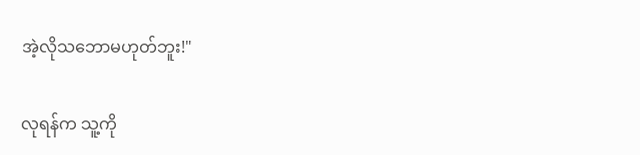အဲ့လိုသဘောမဟုတ်ဘူး!"

လုရန်က သူ့ကို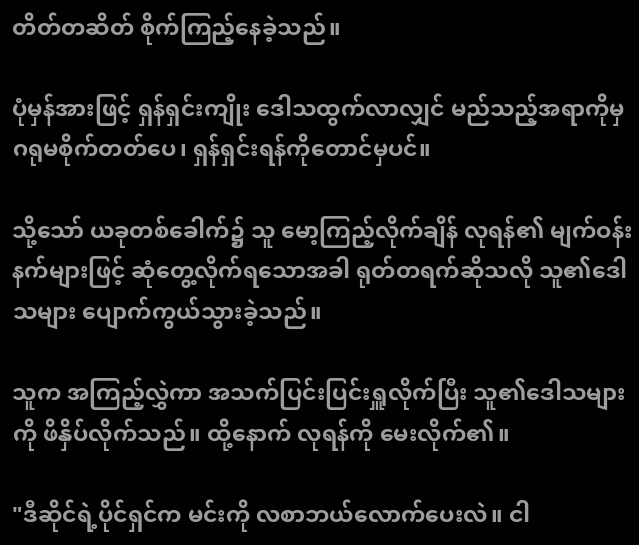တိတ်တဆိတ် စိုက်ကြည့်နေခဲ့သည်။

ပုံမှန်အားဖြင့် ရှန်ရှင်းကျိုး ဒေါသထွက်လာလျှင် မည်သည့်အရာကိုမှ ဂရုမစိုက်တတ်ပေ၊ ရှန်ရှင်းရန်ကိုတောင်မှပင်။

သို့သော် ယခုတစ်ခေါက်၌ သူ မော့ကြည့်လိုက်ချိန် လုရန်၏ မျက်ဝန်းနက်များဖြင့် ဆုံတွေ့လိုက်ရသောအခါ ရုတ်တရက်ဆိုသလို သူ၏ဒေါသများ ပျောက်ကွယ်သွားခဲ့သည်။

သူက အကြည့်လွှဲကာ အသက်ပြင်းပြင်းရှူလိုက်ပြီး သူ၏ဒေါသများကို ဖိနှိပ်လိုက်သည်။ ထို့နောက် လုရန်ကို မေးလိုက်၏။

"ဒီဆိုင်ရဲ့ပိုင်ရှင်က မင်းကို လစာဘယ်လောက်ပေးလဲ။ ငါ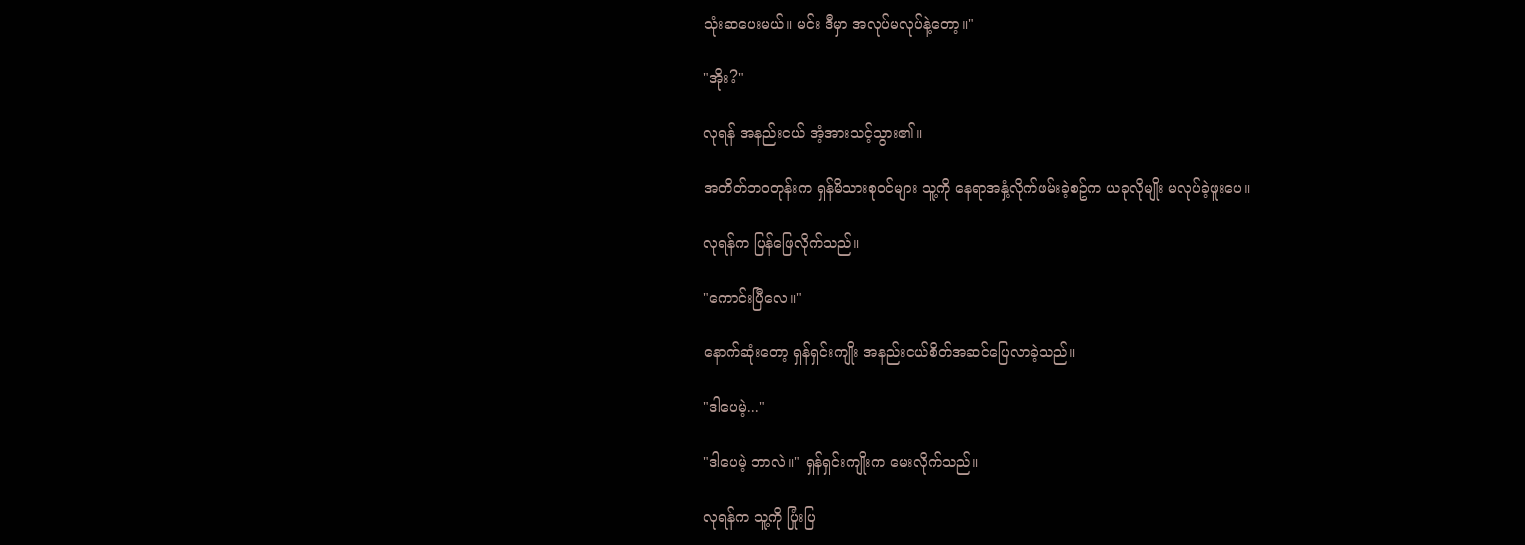သုံးဆပေးမယ်။ မင်း ဒီမှာ အလုပ်မလုပ်နဲ့တော့။"

"အိုး?"

လုရန် အနည်းငယ် အံ့အားသင့်သွား၏။

အတိတ်ဘဝတုန်းက ရှန်မိသားစုဝင်များ သူ့ကို နေရာအနှံ့လိုက်ဖမ်းခဲ့စဥ်က ယခုလိုမျိုး မလုပ်ခဲ့ဖူးပေ။

လုရန်က ပြန်ဖြေလိုက်သည်။

"ကောင်းပြီလေ။"

နောက်ဆုံးတော့ ရှန်ရှင်းကျိုး အနည်းငယ်စိတ်အဆင်ပြေလာခဲ့သည်။

"ဒါပေမဲ့..."

"ဒါပေမဲ့ ဘာလဲ။" ရှန်ရှင်းကျိုးက မေးလိုက်သည်။

လုရန်က သူ့ကို ပြုံးပြ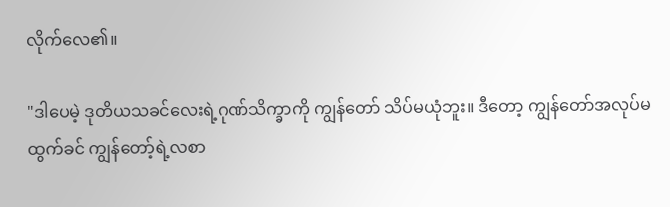လိုက်လေ၏။

"ဒါပေမဲ့ ဒုတိယသခင်လေးရဲ့ဂုဏ်သိက္ခာကို ကျွန်တော် သိပ်မယုံဘူး။ ဒီတော့ ကျွန်တော်အလုပ်မထွက်ခင် ကျွန်တော့်ရဲ့လစာ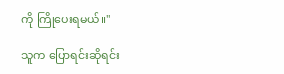ကို ကြိုပေးရမယ်။"

သူက ပြောရင်းဆိုရင်း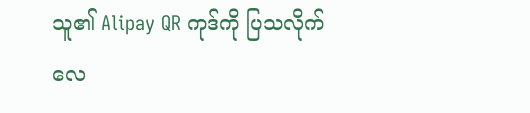သူ၏ Alipay QR ကုဒ်ကို ပြသလိုက်လေ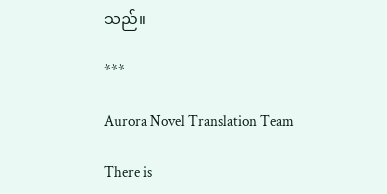သည်။

***

Aurora Novel Translation Team

There is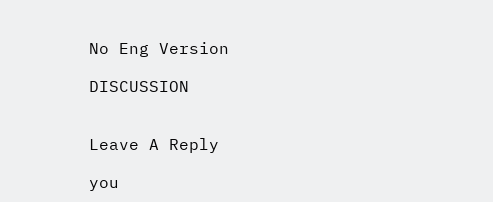No Eng Version

DISCUSSION


Leave A Reply

you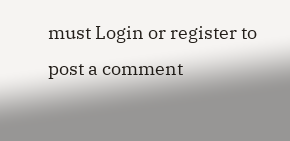must Login or register to post a comment